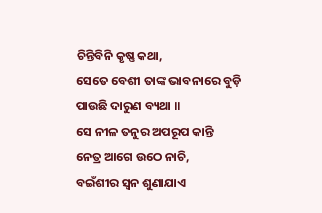ଚିନ୍ତିବିନି କୃଷ୍ଣ କଥା,
ସେତେ ବେଶୀ ତାଙ୍କ ଭାବନାରେ ବୁଡ଼ି
ପାଉଛି ଦାରୁଣ ବ୍ୟଥା ॥
ସେ ନୀଳ ତନୁର ଅପରୂପ କାନ୍ତି
ନେତ୍ର ଆଗେ ଉଠେ ନାଚି,
ବଇଁଶୀର ସ୍ଵନ ଶୁଣାଯାଏ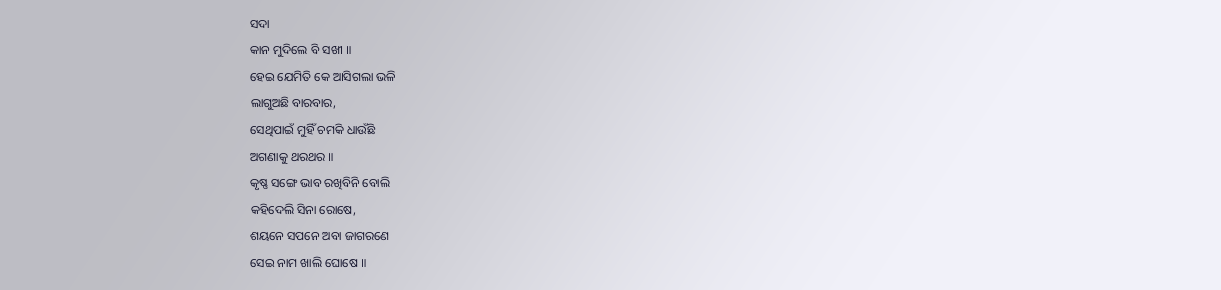ସଦା
କାନ ମୁଦିଲେ ବି ସଖୀ ॥
ହେଇ ଯେମିତି କେ ଆସିଗଲା ଭଳି
ଲାଗୁଅଛି ବାରବାର,
ସେଥିପାଇଁ ମୁହିଁ ଚମକି ଧାଉଁଛି
ଅଗଣାକୁ ଥରଥର ॥
କୃଷ୍ଣ ସଙ୍ଗେ ଭାବ ରଖିବିନି ବୋଲି
କହିଦେଲି ସିନା ରୋଷେ,
ଶୟନେ ସପନେ ଅବା ଜାଗରଣେ
ସେଇ ନାମ ଖାଲି ଘୋଷେ ॥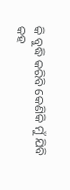କି ବୁଦ୍ଧି କରିବି କେଣିକି ମୁଁ ଯିବି
କହ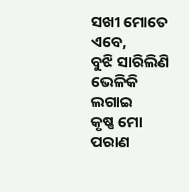ସଖୀ ମୋତେ ଏବେ,
ବୁଝି ସାରିଲିଣି ଭେଳିକି ଲଗାଇ
କୃଷ୍ଣ ମୋ ପରାଣ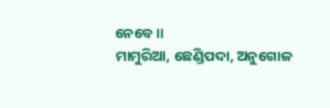ନେବେ ॥
ମାମୁରିଆ, ଛେଣ୍ଡିପଦା, ଅନୁଗୋଳ